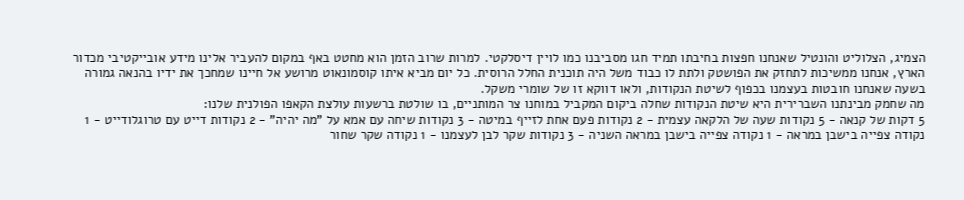הצמיג, הצלוליט והונטיל שאנחנו חפצות בחיבתו תמיד חגו מסביבנו כמו לויין דיסלקטי. למרות שרוב הזמן הוא מחטט באף במקום להעביר אלינו מידע אובייקטיבי מכדור הארץ, אנחנו ממשיכות לתחזק את הפושטק ולתת לו כבוד משל היה תוכנית החלל הרוסית. כל יום מביא איתו קוסמונאוט מרושע אל חיינו שמחכך את ידיו בהנאה גמורה בשעה שאנחנו חובטות בעצמנו בכפוף לשיטת הנקודות, ולאו דווקא זו של שומרי משקל.
מה שחמק מבינתנו השברירית היא שיטת הנקודות שחלה ביקום המקביל במוחנו צר המותניים, בו שולטת ברשעות עולצת הקאפו הפולנית שלנו:
5 דקות של קנאה - 5 נקודות שעה של הלקאה עצמית - 2 נקודות פעם אחת לזייף במיטה - 3 נקודות שיחה עם אמא על "מה יהיה" - 2 נקודות דייט עם טרוגלודייט - 1 נקודה צפייה בישבן במראה - 1 נקודה צפייה בישבן במראה השניה - 3 נקודות שקר לבן לעצמנו - 1 נקודה שקר שחור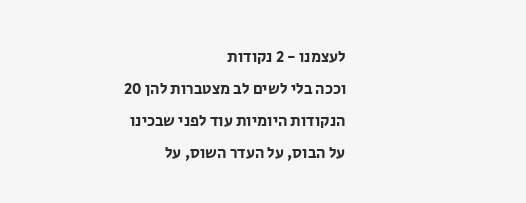לעצמנו - 2 נקודות
וככה בלי לשים לב מצטברות להן 20 הנקודות היומיות עוד לפני שבכינו על הבוס, על העדר השוס, על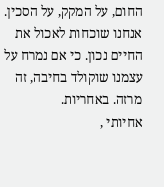החום, על המקק, על הסכין.
אנחנו שוכחות לאכול את החיים נכון. כי אם נמרח על עצמנו שוקולד בחיבה, זה מרזה. באחריות.
אחיותי ,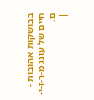בבושקות אהובות - חיים של עונג מ-ר-ז-י-ם.
|